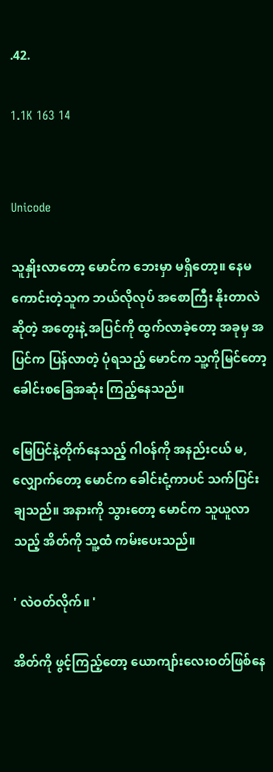.42.

1.1K 163 14


Unicode

သူနှိုးလာတော့‌ မောင်က ဘေးမှာ မရှိတော့။ နေမကောင်းတဲ့သူက ဘယ်လိုလုပ် အစောကြီး နိုးတာလဲ ဆိုတဲ့ အတွေးနဲ့ အပြင်ကို ထွက်လာခဲ့တော့ အခုမှ အပြင်က ပြန်လာတဲ့ ပုံရသည့် မောင်က သူ့ကိုမြင်တော့ ခေါင်းစခြေအဆုံး ကြည့်နေသည်။

မြေပြင်နဲ့တိုက်နေသည့် ဂါဝန်ကို အနည်းငယ် မ,လျှောက်တော့ မောင်က ခေါင်းငုံ့ကာပင် သက်ပြင်းချသည်။ အနားကို သွားတော့ မောင်က သူယူလာသည့် အိတ်ကို သူ့ထံ ကမ်းပေးသည်။

' လဲဝတ်လိုက်။ '

အိတ်ကို ဖွင့်ကြည့်တော့ ယောကျာ်းလေးဝတ်ဖြစ်နေ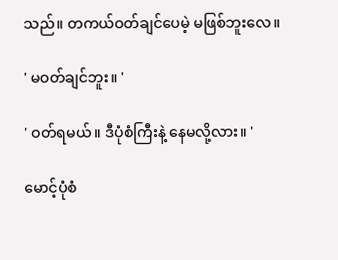သည်။ တကယ်ဝတ်ချင်ပေမဲ့ မဖြစ်ဘူးလေ။

' မဝတ်ချင်ဘူး။ '

' ဝတ်ရမယ်။ ဒီပုံစံကြီးနဲ့ နေမလို့လား။ '

မောင့်ပုံစံ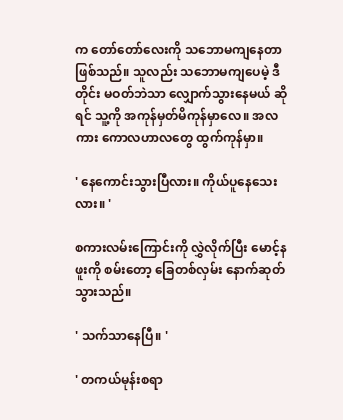က တော်တော်လေးကို သဘောမကျနေတာဖြစ်သည်။ သူလည်း သဘောမကျပေမဲ့ ဒီတိုင်း မဝတ်ဘဲသာ လျှောက်သွားနေမယ် ဆိုရင် သူ့ကို အကုန်မှတ်မိကုန်မှာလေ။ အလကား ကောလဟာလတွေ ထွက်ကုန်မှာ။

' နေကောင်းသွားပြီလား။ ကိုယ်ပူနေသေးလား။ '

စကားလမ်းကြောင်းကို လွှဲလိုက်ပြီး မောင့်နဖူးကို စမ်းတော့ ခြေတစ်လှမ်း နောက်ဆုတ်သွားသည်။

' သက်သာနေပြီ။ '

' တကယ်မုန်းစရာ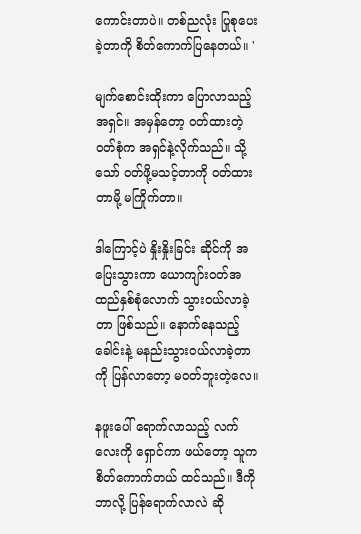ကောင်းတာပဲ။ တစ်ညလုံး ပြုစုပေးခဲ့တာကို စိတ်ကောက်ပြနေတယ်။ '

မျက်စောင်းထိုးကာ ပြောလာသည့် အရှင်။ အမှန်တော့ ဝတ်ထားတဲ့ ဝတ်စုံက အရှင်နဲ့လိုက်သည်။ သို့သော် ဝတ်ဖို့မသင့်တာကို ဝတ်ထားတာမို့ မကြိုက်တာ။

ဒါကြောင့်ပဲ နှိုးနှိုးခြင်း ဆိုင်ကို အပြေးသွားကာ ယောကျာ်းဝတ်အထည်နှစ်စုံလောက် သွားဝယ်လာခဲ့တာ ဖြစ်သည်။ နောက်နေသည့် ခေါင်းနဲ့ မနည်းသွားဝယ်လာခဲ့တာကို ပြန်လာတော့ မဝတ်ဘူးတဲ့လေ။

နဖူးပေါ် ရောက်လာသည့် လက်လေးကို ရှောင်ကာ ဖယ်တော့ သူက စိတ်ကောက်တယ် ထင်သည်။ ဒီကိုဘာလို့ ပြန်ရောက်လာလဲ ဆို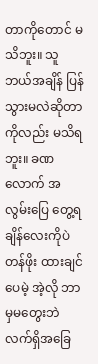တာကိုတောင် မသိဘူး။ သူဘယ်အချိန် ပြန်သွားမလဲဆိုတာကိုလည်း မသိရဘူး။ ခဏလောက် အလွမ်းပြေ တွေ့ရချိန်လေးကိုပဲ တန်ဖိုး ထားချင်ပေမဲ့ အဲ့လို ဘာမှမတွေးဘဲ လက်ရှိအခြေ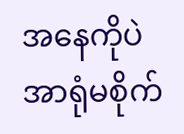အနေကိုပဲ အာရုံမစိုက်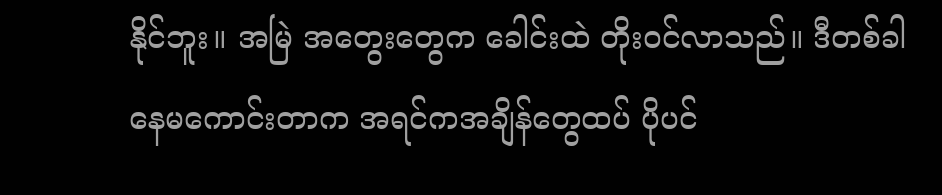နိုင်ဘူး။ အမြဲ အတွေးတွေက ခေါင်းထဲ တိုးဝင်လာသည်။ ဒီတစ်ခါ နေမကောင်းတာက အရင်ကအချိန်တွေထပ် ပိုပင်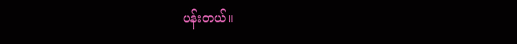ပန်းတယ်။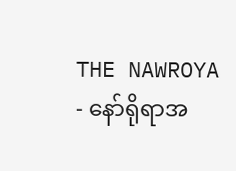THE NAWROYA - နော်ရိုရာအ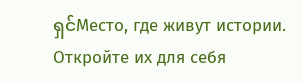ရှင်Место, где живут истории. Откройте их для себя